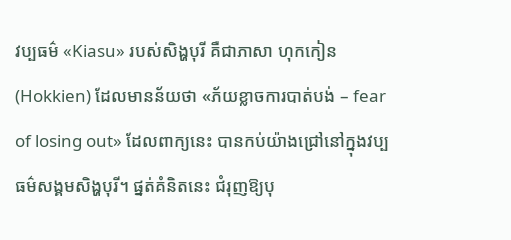វប្បធម៌ «Kiasu» របស់សិង្ហបុរី គឺជាភាសា ហុកកៀន (Hokkien) ដែលមានន័យថា «ភ័យខ្លាចការបាត់បង់ – fear of losing out» ដែលពាក្យនេះ បានកប់យ៉ាងជ្រៅនៅក្នុងវប្បធម៌សង្គមសិង្ហបុរី។ ផ្នត់គំនិតនេះ ជំរុញឱ្យបុ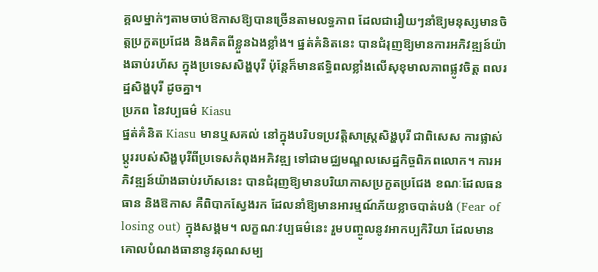គ្គលម្នាក់ៗតាមចាប់ឱកាសឱ្យបានច្រើនតាមលទ្ធភាព ដែលជារឿយៗនាំឱ្យមនុស្សមានចិត្តប្រកួតប្រជែង និងគិតពីខ្លួនឯងខ្លាំង។ ផ្នត់គំនិតនេះ បានជំរុញឱ្យមានការអភិវឌ្ឍន៍យ៉ាងឆាប់រហ័ស ក្នុងប្រទេសសិង្ហបុរី ប៉ុន្តែក៏មានឥទ្ធិពលខ្លាំងលើសុខុមាលភាពផ្លូវចិត្ត ពលរដ្ឋសិង្ហបុរី ដូចគ្នា។
ប្រភព នៃវប្បធម៌ Kiasu
ផ្នត់គំនិត Kiasu មានឬសគល់ នៅក្នុងបរិបទប្រវត្តិសាស្ត្រសិង្ហបុរី ជាពិសេស ការផ្លាស់ប្ដូររបស់សិង្ហបុរីពីប្រទេសកំពុងអភិវឌ្ឍ ទៅជាមជ្ឈមណ្ឌលសេដ្ឋកិច្ចពិភពលោក។ ការអភិវឌ្ឍន៍យ៉ាងឆាប់រហ័សនេះ បានជំរុញឱ្យមានបរិយាកាសប្រកួតប្រជែង ខណៈដែលធនធាន និងឱកាស គឺពិបាកស្វែងរក ដែលនាំឱ្យមានអារម្មណ៍ភ័យខ្លាចបាត់បង់ (Fear of losing out) ក្នុងសង្គម។ លក្ខណៈវប្បធម៌នេះ រួមបញ្ចូលនូវអាកប្បកិរិយា ដែលមានគោលបំណងធានានូវគុណសម្ប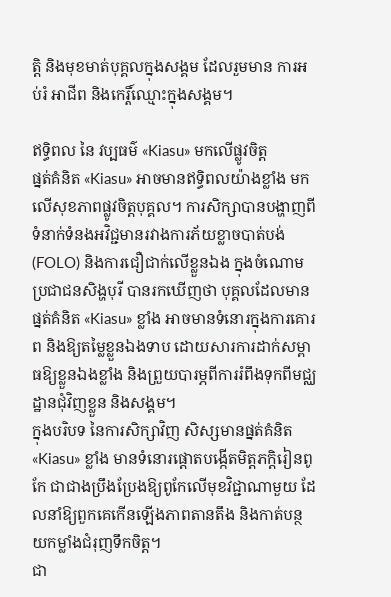ត្តិ និងមុខមាត់បុគ្គលក្នុងសង្គម ដែលរួមមាន ការអប់រំ អាជីព និងកេរ្តិ៍ឈ្មោះក្នុងសង្គម។

ឥទ្ធិពល នៃ វប្បធម៌ «Kiasu» មកលើផ្លូវចិត្ត
ផ្នត់គំនិត «Kiasu» អាចមានឥទ្ធិពលយ៉ាងខ្លាំង មកលើសុខភាពផ្លូវចិត្តបុគ្គល។ ការសិក្សាបានបង្ហាញពីទំនាក់ទំនងអវិជ្ជមានរវាងការភ័យខ្លាចបាត់បង់ (FOLO) និងការជឿជាក់លើខ្លួនឯង ក្នុងចំណោមប្រជាជនសិង្ហបុរី បានរកឃើញថា បុគ្គលដែលមានផ្នត់គំនិត «Kiasu» ខ្លាំង អាចមានទំនោរក្នុងការគោរព និងឱ្យតម្លៃខ្លួនឯងទាប ដោយសារការដាក់សម្ពាធឱ្យខ្លួនឯងខ្លាំង និងព្រួយបារម្ភពីការរំពឹងទុកពីមជ្ឈដ្ឋានជុំវិញខ្លួន និងសង្គម។
ក្នុងបរិបទ នៃការសិក្សាវិញ សិស្សមានផ្នត់គំនិត «Kiasu» ខ្លាំង មានទំនោរផ្ដោតបង្កើតមិត្តភក្ដិរៀនពូកែ ជាជាងប្រឹងប្រែងឱ្យពូកែលើមុខវិជ្ជាណាមួយ ដែលនាំឱ្យពួកគេកើនឡើងភាពតានតឹង និងកាត់បន្ថយកម្លាំងជំរុញទឹកចិត្ត។
ជា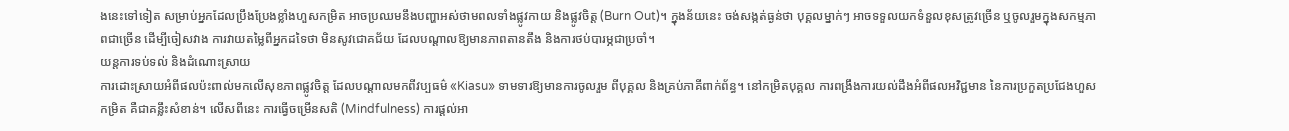ងនេះទៅទៀត សម្រាប់អ្នកដែលប្រឹងប្រែងខ្លាំងហួសកម្រិត អាចប្រឈមនឹងបញ្ហាអស់ថាមពលទាំងផ្លូវកាយ និងផ្លូវចិត្ត (Burn Out)។ ក្នុងន័យនេះ ចង់សង្កត់ធ្ងន់ថា បុគ្គលម្នាក់ៗ អាចទទួលយកទំនួលខុសត្រូវច្រើន ឬចូលរួមក្នុងសកម្មភាពជាច្រើន ដើម្បីចៀសវាង ការវាយតម្លៃពីអ្នកដទៃថា មិនសូវជោគជ័យ ដែលបណ្ដាលឱ្យមានភាពតានតឹង និងការថប់បារម្ភជាប្រចាំ។
យន្តការទប់ទល់ និងដំណោះស្រាយ
ការដោះស្រាយអំពីផលប៉ះពាល់មកលើសុខភាពផ្លូវចិត្ត ដែលបណ្ដាលមកពីវប្បធម៌ «Kiasu» ទាមទារឱ្យមានការចូលរួម ពីបុគ្គល និងគ្រប់ភាគីពាក់ព័ន្ធ។ នៅកម្រិតបុគ្គល ការពង្រឹងការយល់ដឹងអំពីផលអវិជ្ជមាន នៃការប្រកួតប្រជែងហួសកម្រិត គឺជាគន្លឹះសំខាន់។ លើសពីនេះ ការធ្វើចម្រើនសតិ (Mindfulness) ការផ្ដល់អា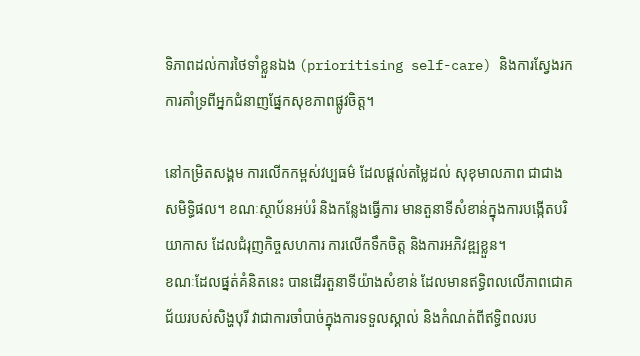ទិភាពដល់ការថៃទាំខ្លួនឯង (prioritising self-care) និងការស្វែងរកការគាំទ្រពីអ្នកជំនាញផ្នែកសុខភាពផ្លូវចិត្ត។

នៅកម្រិតសង្គម ការលើកកម្ពស់វប្បធម៌ ដែលផ្ដល់តម្លៃដល់ សុខុមាលភាព ជាជាងសមិទ្ធិផល។ ខណៈស្ថាប័នអប់រំ និងកន្លែងធ្វើការ មានតួនាទីសំខាន់ក្នុងការបង្កើតបរិយាកាស ដែលជំរុញកិច្ចសហការ ការលើកទឹកចិត្ត និងការអភិវឌ្ឍខ្លួន។
ខណៈដែលផ្នត់គំនិតនេះ បានដើរតួនាទីយ៉ាងសំខាន់ ដែលមានឥទ្ធិពលលើភាពជោគជ័យរបស់សិង្ហបុរី វាជាការចាំបាច់ក្នុងការទទួលស្គាល់ និងកំណត់ពីឥទ្ធិពលរប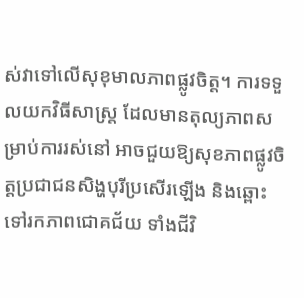ស់វាទៅលើសុខុមាលភាពផ្លូវចិត្ត។ ការទទួលយកវិធីសាស្ត្រ ដែលមានតុល្យភាពសម្រាប់ការរស់នៅ អាចជួយឱ្យសុខភាពផ្លូវចិត្តប្រជាជនសិង្ហបុរីប្រសើរឡើង និងឆ្ពោះទៅរកភាពជោគជ័យ ទាំងជីវិ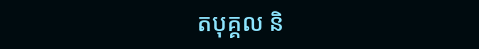តបុគ្គល និ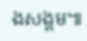ងសង្គម៕